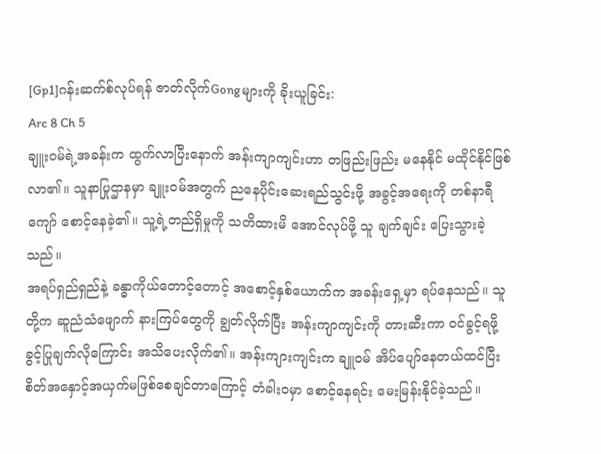[Gp1]ဂန်းဆက်စ်လုပ်ရန် ဇာတ်လိုက်Gongများကို ခိုးယူခြင်း:
Arc 8 Ch 5
ချူးဝမ်ရဲ့အခန်းက ထွက်လာပြီးနောက် အန်းကျာကျင်းဟာ တဖြည်းဖြည်း မနေနိုင် မထိုင်နိုင်ဖြစ်လာ၏။ သူနာပြုဌာနမှာ ချူးဝမ်အတွက် ညနေပိုင်းဆေးရည်သွင်းဖို့ အခွင့်အရေးကို တစ်နာရီကျော် စောင့်နေခဲ့၏။ သူ့ရဲ့တည်ရှိမှုကို သတိထားမိ အောင်လုပ်ဖို့ သူ ချက်ချင်း ပြေးသွားခဲ့သည်။
အရပ်ရှည်ရှည်နဲ့ ခန္ဓာကိုယ်တောင့်တောင့် အစောင့်နှစ်ယောက်က အခန်းရှေ့မှာ ရပ်နေသည်။ သူတို့က ဆူညံသံဖျောက် နားကြပ်တွေကို ချွတ်လိုက်ပြီး အန်းကျာကျင်းကို တားဆီးကာ ဝင်ခွင့်ရဖို့ ခွင့်ပြုချက်လိုကြောင်း အသိပေးလိုက်၏။ အန်းကျားကျင်းက ချူဝမ် အိပ်ပျော်နေတယ်ထင်ပြီး စိတ်အနှောင့်အယှက်မဖြစ်စေချင်တာကြောင့် တံခါးဝမှာ စောင့်နေရင်း မေးမြန်းနိုင်ခဲ့သည်။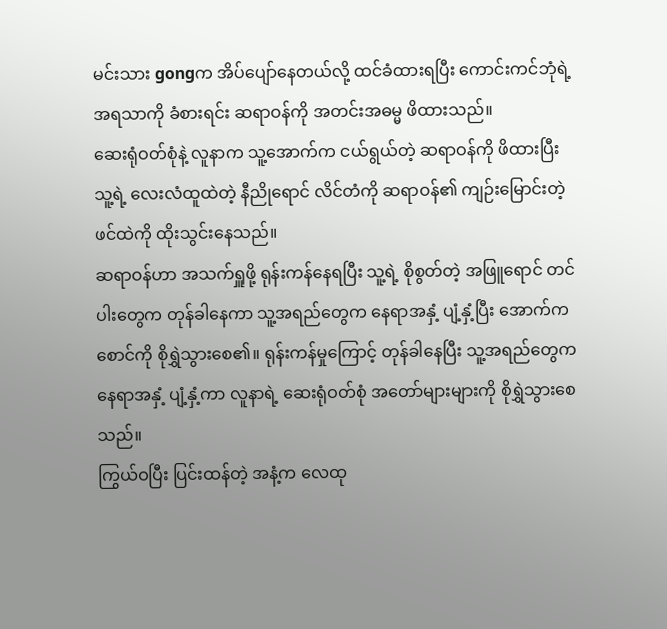မင်းသား gongက အိပ်ပျော်နေတယ်လို့ ထင်ခံထားရပြီး ကောင်းကင်ဘုံရဲ့ အရသာကို ခံစားရင်း ဆရာဝန်ကို အတင်းအဓမ္မ ဖိထားသည်။
ဆေးရုံဝတ်စုံနဲ့ လူနာက သူ့အောက်က ငယ်ရွယ်တဲ့ ဆရာဝန်ကို ဖိထားပြီး သူ့ရဲ့ လေးလံထူထဲတဲ့ နီညိုရောင် လိင်တံကို ဆရာဝန်၏ ကျဉ်းမြောင်းတဲ့ ဖင်ထဲကို ထိုးသွင်းနေသည်။
ဆရာဝန်ဟာ အသက်ရှူဖို့ ရုန်းကန်နေရပြီး သူ့ရဲ့ စိုစွတ်တဲ့ အဖြူရောင် တင်ပါးတွေက တုန်ခါနေကာ သူ့အရည်တွေက နေရာအနှံ့ ပျံ့နှံ့ပြီး အောက်က စောင်ကို စိုရွှဲသွားစေ၏။ ရုန်းကန်မှုကြောင့် တုန်ခါနေပြီး သူ့အရည်တွေက နေရာအနှံ့ ပျံ့နှံ့ကာ လူနာရဲ့ ဆေးရုံဝတ်စုံ အတော်များများကို စိုရွှဲသွားစေသည်။
ကြွယ်ဝပြီး ပြင်းထန်တဲ့ အနံ့က လေထု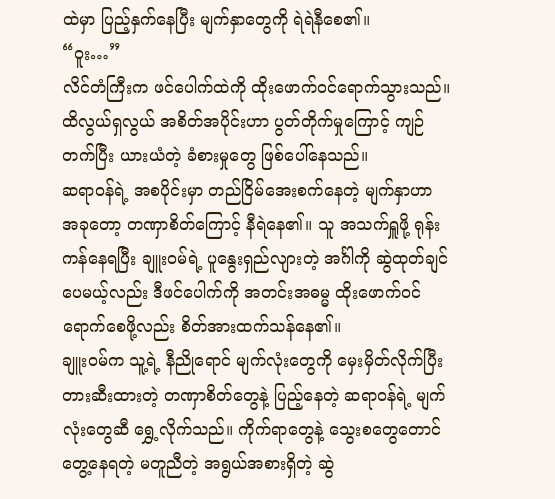ထဲမှာ ပြည့်နှက်နေပြီး မျက်နှာတွေကို ရဲရဲနီစေ၏။
“ဝူး…”
လိင်တံကြီးက ဖင်ပေါက်ထဲကို ထိုးဖောက်ဝင်ရောက်သွားသည်။ ထိလွယ်ရှလွယ် အစိတ်အပိုင်းဟာ ပွတ်တိုက်မှုကြောင့် ကျဉ်တက်ပြီး ယားယံတဲ့ ခံစားမှုတွေ ဖြစ်ပေါ်နေသည်။
ဆရာဝန်ရဲ့ အစပိုင်းမှာ တည်ငြိမ်အေးစက်နေတဲ့ မျက်နှာဟာ အခုတော့ တဏှာစိတ်ကြောင့် နီရဲနေ၏။ သူ အသက်ရှူဖို့ ရုန်းကန်နေရပြီး ချူးဝမ်ရဲ့ ပူနွေးရှည်လျားတဲ့ အင်္ဂါကို ဆွဲထုတ်ချင်ပေမယ့်လည်း ဒီဖင်ပေါက်ကို အတင်းအဓမ္မ ထိုးဖောက်ဝင်ရောက်စေဖို့လည်း စိတ်အားထက်သန်နေ၏။
ချူးဝမ်က သူ့ရဲ့ နီညိုရောင် မျက်လုံးတွေကို မှေးမှိတ်လိုက်ပြီး တားဆီးထားတဲ့ တဏှာစိတ်တွေနဲ့ ပြည့်နေတဲ့ ဆရာဝန်ရဲ့ မျက်လုံးတွေဆီ ရွှေ့လိုက်သည်။ ကိုက်ရာတွေနဲ့ သွေးစတွေတောင် တွေ့နေရတဲ့ မတူညီတဲ့ အရွယ်အစားရှိတဲ့ ဆွဲ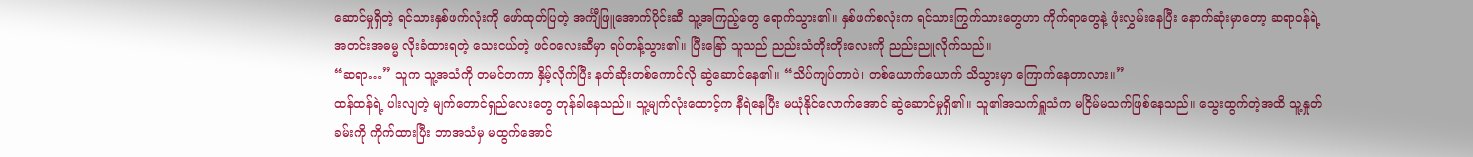ဆောင်မှုရှိတဲ့ ရင်သားနှစ်ဖက်လုံးကို ဖော်ထုတ်ပြတဲ့ အင်္ကျီဖြူအောက်ပိုင်းဆီ သူ့အကြည့်တွေ ရောက်သွား၏။ နှစ်ဖက်စလုံးက ရင်သားကြွက်သားတွေဟာ ကိုက်ရာတွေနဲ့ ဖုံးလွှမ်းနေပြီး နောက်ဆုံးမှာတော့ ဆရာဝန်ရဲ့ အတင်းအဓမ္မ လိုးခံထားရတဲ့ သေးငယ်တဲ့ ဖင်ဝလေးဆီမှာ ရပ်တန့်သွား၏။ ပြီးနြော် သူသည် ညည်းသံတိုးတိုးလေးကို ညည်းညူလိုက်သည်။
“ဆရာ…” သူက သူ့အသံကို တမင်တကာ နှိမ့်လိုက်ပြီး နတ်ဆိုးတစ်ကောင်လို ဆွဲဆောင်နေ၏။ “သိပ်ကျပ်တာပဲ၊ တစ်ယောက်ယောက် သိသွားမှာ ကြောက်နေတာလား။”
ထန်ထန်ရဲ့ ပါးလျတဲ့ မျက်တောင်ရှည်လေးတွေ တုန်ခါနေသည်။ သူ့မျက်လုံးထောင့်က နီရဲနေပြီး မယုံနိုင်လောက်အောင် ဆွဲဆောင်မှုရှိ၏။ သူ၏အသက်ရှူသံက မငြိမ်မသက်ဖြစ်နေသည်။ သွေးထွက်တဲ့အထိ သူ့နှုတ်ခမ်းကို ကိုက်ထားပြီး ဘာအသံမှ မထွက်အောင်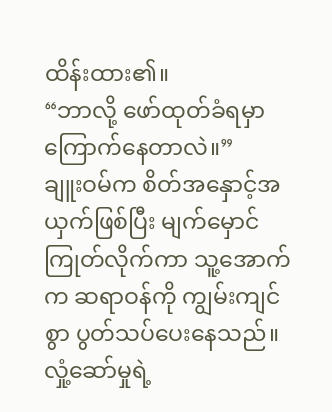ထိန်းထား၏။
“ဘာလို့ ဖော်ထုတ်ခံရမှာ ကြောက်နေတာလဲ။”
ချူးဝမ်က စိတ်အနှောင့်အယှက်ဖြစ်ပြီး မျက်မှောင်ကြုတ်လိုက်ကာ သူ့အောက်က ဆရာဝန်ကို ကျွမ်းကျင်စွာ ပွတ်သပ်ပေးနေသည်။ လှုံ့ဆော်မှုရဲ့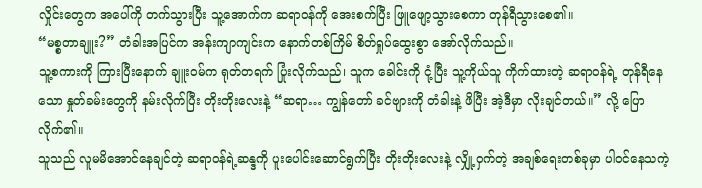လှိုင်းတွေက အပေါ်ကို တက်သွားပြီး သူ့အောက်က ဆရာဝန်ကို အေးစက်ပြီး ဖြူဖျော့သွားစေကာ တုန်ရီသွားစေ၏။
“မစ္စတာချူး?” တံခါးအပြင်က အန်းကျာကျင်းက နောက်တစ်ကြိမ် စိတ်ရှုပ်ထွေးစွာ အော်လိုက်သည်။
သူ့စကားကို ကြားပြီးနောက် ချူးဝမ်က ရုတ်တရက် ပြုံးလိုက်သည်၊ သူက ခေါင်းကို ငုံ့ပြီး သူ့ကိုယ်သူ ကိုက်ထားတဲ့ ဆရာဝန်ရဲ့ တုန်ရီနေသော နှုတ်ခမ်းတွေကို နမ်းလိုက်ပြီး တိုးတိုးလေးနဲ့ “ဆရာ… ကျွန်တော် ခင်ဗျားကို တံခါးနဲ့ ဖိပြီး အဲ့ဒီမှာ လိုးချင်တယ်။” လို့ ပြောလိုက်၏။
သူသည် လူမမိအောင်နေချင်တဲ့ ဆရာဝန်ရဲ့ဆန္ဒကို ပူးပေါင်းဆောင်ရွက်ပြီး တိုးတိုးလေးနဲ့ လျှို့ဝှက်တဲ့ အချစ်ရေးတစ်ခုမှာ ပါဝင်နေသကဲ့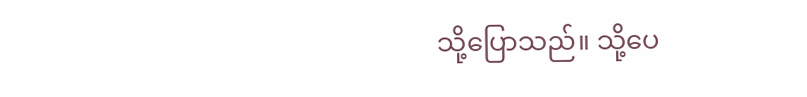သို့ပြောသည်။ သို့ပေ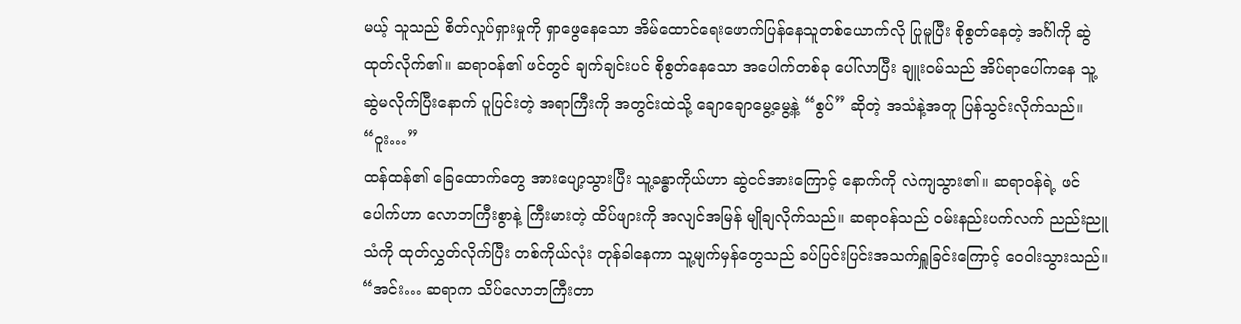မယ့် သူသည် စိတ်လှုပ်ရှားမှုကို ရှာဖွေနေသော အိမ်ထောင်ရေးဖောက်ပြန်နေသူတစ်ယောက်လို ပြုမူပြီး စိုစွတ်နေတဲ့ အင်္ဂါကို ဆွဲထုတ်လိုက်၏။ ဆရာဝန်၏ ဖင်တွင် ချက်ချင်းပင် စိုစွတ်နေသော အပေါက်တစ်ခု ပေါ်လာပြီး ချူးဝမ်သည် အိပ်ရာပေါ်ကနေ သူ့ ဆွဲမလိုက်ပြီးနောက် ပူပြင်းတဲ့ အရာကြီးကို အတွင်းထဲသို့ ချောချောမွေ့မွေ့နဲ့ “စွပ်” ဆိုတဲ့ အသံနဲ့အတူ ပြန်သွင်းလိုက်သည်။
“ဝူး…”
ထန်ထန်၏ ခြေထောက်တွေ အားပျော့သွားပြီး သူ့ခန္ဓာကိုယ်ဟာ ဆွဲငင်အားကြောင့် နောက်ကို လဲကျသွား၏။ ဆရာဝန်ရဲ့ ဖင်ပေါက်ဟာ လောဘကြီးစွာနဲ့ ကြီးမားတဲ့ ထိပ်ဖျားကို အလျင်အမြန် မျိုချလိုက်သည်။ ဆရာဝန်သည် ဝမ်းနည်းပက်လက် ညည်းညူသံကို ထုတ်လွှတ်လိုက်ပြီး တစ်ကိုယ်လုံး တုန်ခါနေကာ သူ့မျက်မှန်တွေသည် ခပ်ပြင်းပြင်းအသက်ရှူခြင်းကြောင့် ဝေဝါးသွားသည်။
“အင်း… ဆရာက သိပ်လောဘကြီးတာ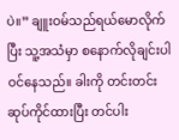ပဲ။” ချူးဝမ်သည်ရယ်မောလိုက်ပြီး သူ့အသံမှာ စနောက်လိုချင်းပါဝင်နေသည်။ ခါးကို တင်းတင်းဆုပ်ကိုင်ထားပြီး တင်ပါး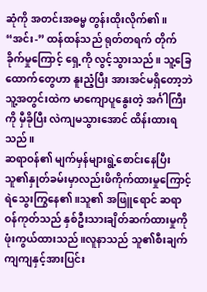ဆုံကို အတင်းအဓမ္မ တွန်းထိုးလိုက်၏။
“အင်း-” ထန်ထန်သည် ရုတ်တရက် တိုက်ခိုက်မှုကြောင့် ရှေ့ကို လွင့်သွားသည်။ သူ့ခြေထောက်တွေဟာ နူးညံ့ပြီး အားအင်မရှိတော့ဘဲ သူ့အတွင်းထဲက မာကျောပူနွေးတဲ့ အင်္ဂါကြီးကို မှီခိုပြီး လဲကျမသွားအောင် ထိန်းထားရသည်။
ဆရာဝန်၏ မျက်မှန်များရွဲ့စောင်းနေပြီး သူ၏နှုတ်ခမ်းမှာလည်းဖိကိုက်ထားမှုကြောင့် ရဲသွေးကြွနေ၏။သူ၏ အဖြူရောင် ဆရာဝန်ကုတ်သည် နှစ်ဦးသားချိတ်ဆက်ထားမှုကိုဖုံးကွယ်ထားသည်။လူနာသည် သူ၏စီးချက်ကျကျနှင့်အားပြင်း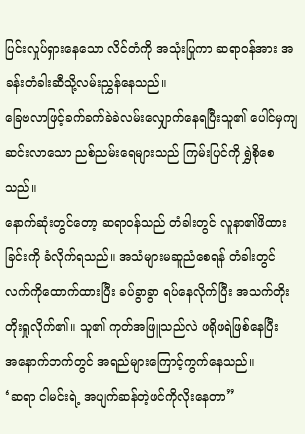ပြင်းလှုပ်ရှားနေသော လိင်တံကို အသုံးပြုကာ ဆရာဝန်အား အခန်းတံခါးဆီသို့လမ်းညွှန်နေသည်။
ခြေဗလာဖြင့်ခက်ခက်ခဲခဲလမ်းလျှောက်နေရပြီးသူ၏ ပေါင်မှကျဆင်းလာသော ညစ်ညမ်းရေများသည် ကြမ်းပြင်ကို ရွှဲစိုစေသည်။
နောက်ဆုံးတွင်တော့ ဆရာဝန်သည် တံခါးတွင် လူနာ၏ဖိထားခြင်းကို ခံလိုက်ရသည်။ အသံများမဆူညံစေရန် တံခါးတွင်လက်ကိုထောက်ထားပြီး ခပ်ခွာခွာ ရပ်နေလိုက်ပြီး အသက်တိုးတိုးရှုလိုက်၏။ သူ၏ ကုတ်အဖြူသည်လဲ ဖရိုဖရဲဖြစ်နေပြီး
အနောက်ဘက်တွင် အရည်များကြောင့်ကွက်နေသည်။
‘ဆရာ ငါမင်းရဲ့ အပျက်ဆန်တဲ့ဖင်ကိုလိုးနေတာ”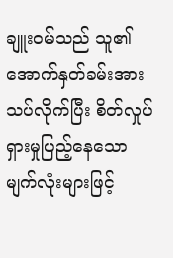ချူးဝမ်သည် သူ၏အောက်နှတ်ခမ်းအားသပ်လိုက်ပြီး စိတ်လှုပ်ရှားမှုပြည့်နေသောမျက်လုံးများဖြင့်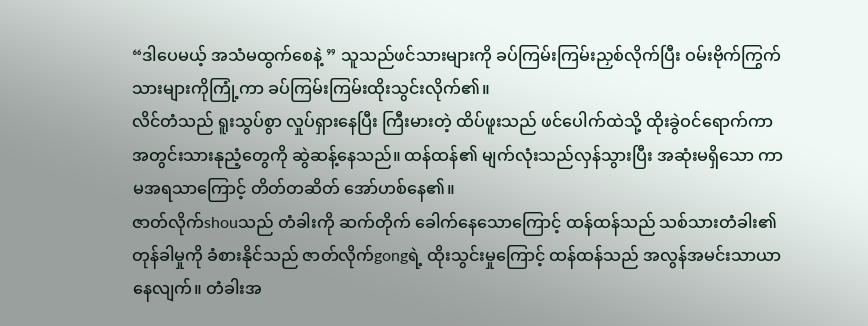“ဒါပေမယ့် အသံမထွက်စေနဲ့ ” သူသည်ဖင်သားများကို ခပ်ကြမ်းကြမ်းညှစ်လိုက်ပြီး ဝမ်းဗိုက်ကြွက်သားများကိုကြုံ့ကာ ခပ်ကြမ်းကြမ်းထိုးသွင်းလိုက်၏။
လိင်တံသည် ရူးသွပ်စွာ လှုပ်ရှားနေပြီး ကြီးမားတဲ့ ထိပ်ဖူးသည် ဖင်ပေါက်ထဲသို့ ထိုးခွဲဝင်ရောက်ကာ အတွင်းသားနုညံ့တွေကို ဆွဲဆန့်နေသည်။ ထန်ထန်၏ မျက်လုံးသည်လှန်သွားပြီး အဆုံးမရှိသော ကာမအရသာကြောင့် တိတ်တဆိတ် အော်ဟစ်နေ၏။
ဇာတ်လိုက်shouသည် တံခါးကို ဆက်တိုက် ခေါက်နေသောကြောင့် ထန်ထန်သည် သစ်သားတံခါး၏ တုန်ခါမှုကို ခံစားနိုင်သည် ဇာတ်လိုက်gongရဲ့ ထိုးသွင်းမှုကြောင့် ထန်ထန်သည် အလွန်အမင်းသာယာနေလျက်။ တံခါးအ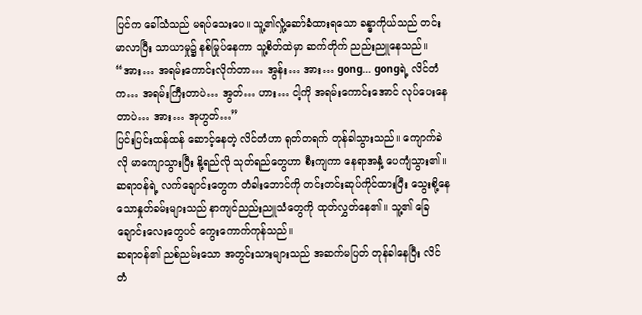ပြင်က ခေါ်သံသည် မရပ်သေးပေ။ သူ့၏လှုံ့ဆော်ခံထားရသော ခန္ဓာကိုယ်သည် တင်းမာလာပြီး သာယာမှု၌ နစ်မြုပ်နေကာ သူ့စိတ်ထဲမှာ ဆက်တိုက် ညည်းညူနေသည်။
“အား… အရမ်းကောင်းလိုက်တာ… အွန်း… အား… gong… gongရဲ့ လိင်တံက… အရမ်းကြီးတာပဲ… အွတ်… ဟား… ငါ့ကို အရမ်းကောင်းအောင် လုပ်ပေးနေတာပဲ… အား… အုဟွတ်…”
ပြင်းပြင်းထန်ထန် ဆောင့်နေတဲ့ လိင်တံဟာ ရုတ်တရက် တုန်ခါသွားသည်။ ကျောက်ခဲလို မာကျောသွားပြီး နို့ရည်လို သုတ်ရည်တွေဟာ စီးကျကာ နေရာအနှံ့ ပေကျံသွား၏။ ဆရာဝန်ရဲ့ လက်ချောင်းတွေက တံခါးဘောင်ကို တင်းတင်းဆုပ်ကိုင်ထားပြီး သွေးစို့နေသောနှုတ်ခမ်းများသည် နာကျင်ညည်းညူသံတွေကို ထုတ်လွှတ်နေ၏။ သူ့၏ ခြေချောင်းလေးတွေပင် ကွေးကောက်ကုန်သည်။
ဆရာဝန်၏ ညစ်ညမ်းသော အတွင်းသားများသည် အဆက်မပြတ် တုန်ခါနေပြီး လိင်တံ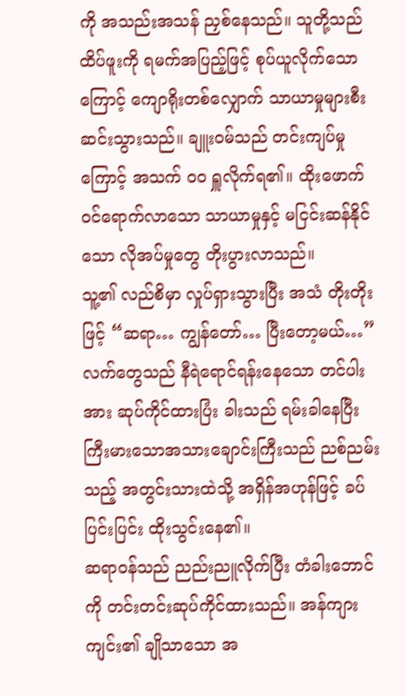ကို အသည်းအသန် ညှစ်နေသည်။ သူတို့သည် ထိပ်ဖူးကို ရမက်အပြည့်ဖြင့် စုပ်ယူလိုက်သောကြောင့် ကျောရိုးတစ်လျှောက် သာယာမှုများစီးဆင်းသွားသည်။ ချူးဝမ်သည် တင်းကျပ်မှုကြောင့် အသက် ဝ၀ ရှူလိုက်ရ၏။ ထိုးဖောက်ဝင်ရောက်လာသော သာယာမှုနှင့် မငြင်းဆန်နိုင်သော လိုအပ်မှုတွေ တိုးပွားလာသည်။
သူ့၏ လည်စိမှာ လှုပ်ရှားသွားပြီး အသံ တိုးတိုးဖြင့် “ဆရာ… ကျွန်တော်… ပြီးတော့မယ်…” လက်တွေသည် နီရဲရောင်ရန်းနေသော တင်ပါးအား ဆုပ်ကိုင်ထားပြံး ခါးသည် ရမ်းခါနေပြီး ကြီးမားသောအသားချောင်းကြီးသည် ညစ်ညမ်းသည့် အတွင်းသားထဲသို့ အရှိန်အဟုန်ဖြင့် ခပ်ပြင်းပြင်း ထိုးသွင်းနေ၏။
ဆရာဝန်သည် ညည်းညူလိုက်ပြီး တံခါးဘောင်ကို တင်းတင်းဆုပ်ကိုင်ထားသည်။ အန်ကျားကျင်း၏ ချိုသာသော အ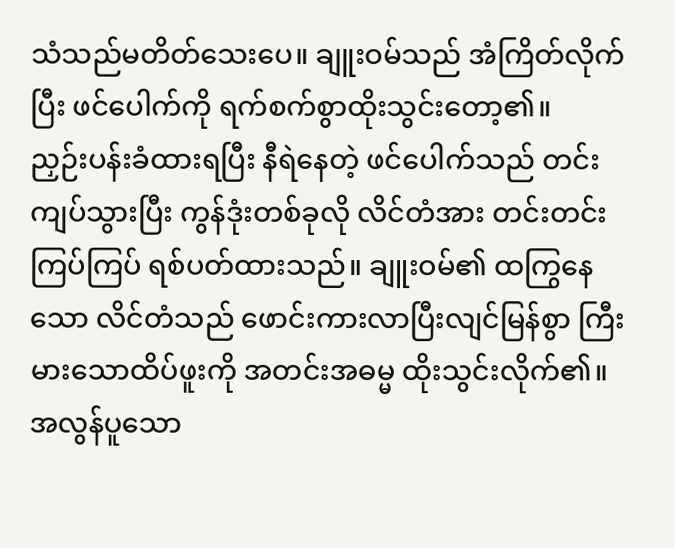သံသည်မတိတ်သေးပေ။ ချူးဝမ်သည် အံကြိတ်လိုက်ပြီး ဖင်ပေါက်ကို ရက်စက်စွာထိုးသွင်းတော့၏။
ညှဉ်းပန်းခံထားရပြီး နီရဲနေတဲ့ ဖင်ပေါက်သည် တင်းကျပ်သွားပြီး ကွန်ဒုံးတစ်ခုလို လိင်တံအား တင်းတင်းကြပ်ကြပ် ရစ်ပတ်ထားသည်။ ချူးဝမ်၏ ထကြွနေသော လိင်တံသည် ဖောင်းကားလာပြီးလျင်မြန်စွာ ကြီးမားသောထိပ်ဖူးကို အတင်းအဓမ္မ ထိုးသွင်းလိုက်၏။ အလွန်ပူသော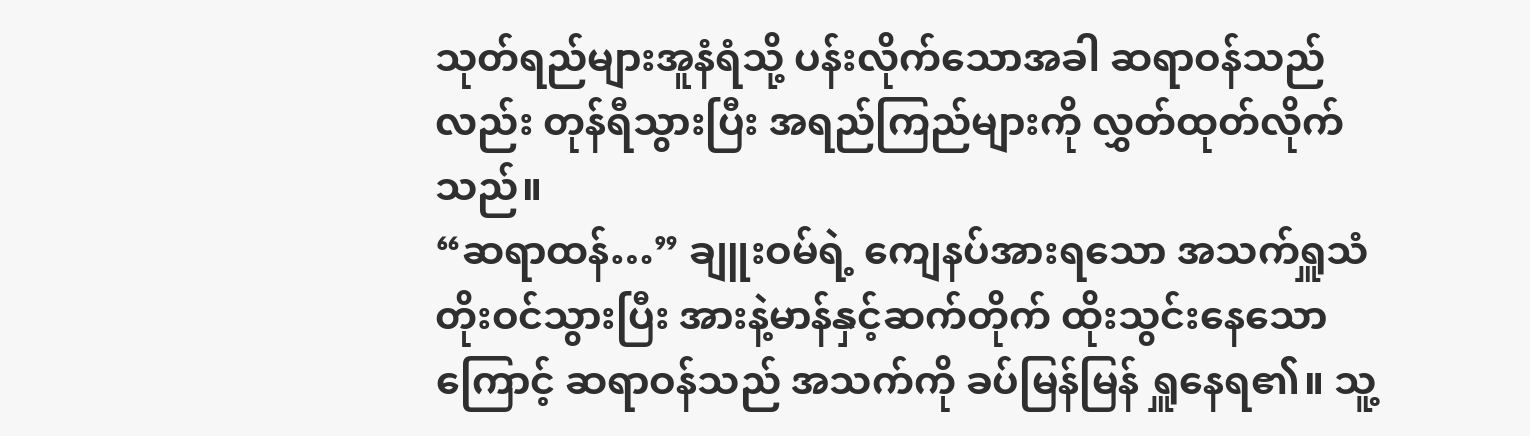သုတ်ရည်များအူနံရံသို့ ပန်းလိုက်သောအခါ ဆရာဝန်သည်လည်း တုန်ရီသွားပြီး အရည်ကြည်များကို လွှတ်ထုတ်လိုက်သည်။
“ဆရာထန်…” ချူးဝမ်ရဲ့ ကျေနပ်အားရသော အသက်ရှူသံ တိုးဝင်သွားပြီး အားနဲ့မာန်နှင့်ဆက်တိုက် ထိုးသွင်းနေသောကြောင့် ဆရာဝန်သည် အသက်ကို ခပ်မြန်မြန် ရှူနေရ၏။ သူ့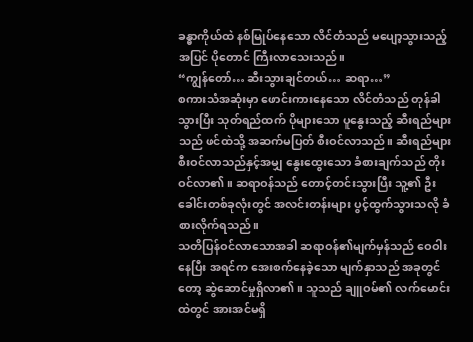ခန္ဓာကိုယ်ထဲ နစ်မြုပ်နေသော လိင်တံသည် မပျော့သွားသည့်အပြင် ပိုတောင် ကြီးလာသေးသည်။
“ကျွန်တော်… ဆီးသွားချင်တယ်… ဆရာ…”
စကားသံအဆုံးမှာ ဖောင်းကားနေသော လိင်တံသည် တုန်ခါသွားပြီး သုတ်ရည်ထက် ပိုများသော ပူနွေးသည့် ဆီးရည်များသည် ဖင်ထဲသို့ အဆက်မပြတ် စီးဝင်လာသည်။ ဆီးရည်များ စီးဝင်လာသည်နှင့်အမျှ နွေးထွေးသော ခံစားချက်သည် တိုးဝင်လာ၏။ ဆရာဝန်သည် တောင့်တင်းသွားပြီး သူ့၏ ဦးခေါင်းတစ်ခုလုံးတွင် အလင်းတန်းများ ပွင့်ထွက်သွားသလို ခံစားလိုက်ရသည်။
သတိပြန်ဝင်လာသောအခါ ဆရာဝန်၏မျက်မှန်သည် ဝေဝါးနေပြီး အရင်က အေးစက်နေခဲ့သော မျက်နှာသည် အခုတွင်တော့ ဆွဲဆောင်မှုရှိလာ၏။ သူသည် ချူဝမ်၏ လက်မောင်းထဲတွင် အားအင်မရှိ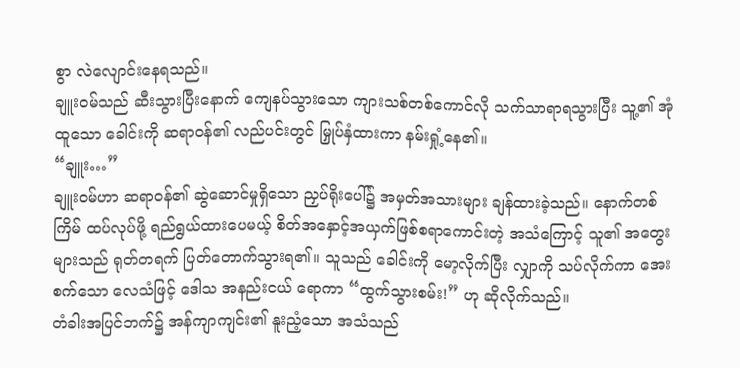စွာ လဲလျောင်းနေရသည်။
ချူးဝမ်သည် ဆီးသွားပြီးနောက် ကျေနပ်သွားသော ကျားသစ်တစ်ကောင်လို သက်သာရာရသွားပြီး သူ့၏ အုံထူသော ခေါင်းကို ဆရာဝန်၏ လည်ပင်းတွင် မြှုပ်နှံထားကာ နမ်းရှုံ့နေ၏။
“ချူး…”
ချူးဝမ်ဟာ ဆရာဝန်၏ ဆွဲဆောင်မှုရှိသော ညှပ်ရိုးပေါ်၌ အမှတ်အသားများ ချန်ထားခဲ့သည်။ နောက်တစ်ကြိမ် ထပ်လုပ်ဖို့ ရည်ရွယ်ထားပေမယ့် စိတ်အနှောင့်အယှက်ဖြစ်စရာကောင်းတဲ့ အသံကြောင့် သူ၏ အတွေးများသည် ရုတ်တရက် ပြတ်တောက်သွားရ၏။ သူသည် ခေါင်းကို မော့လိုက်ပြီး လျှာကို သပ်လိုက်ကာ အေးစက်သော လေသံဖြင့် ဒေါသ အနည်းငယ် ရောကာ “ထွက်သွားစမ်း!” ဟု ဆိုလိုက်သည်။
တံခါးအပြင်ဘက်၌ အန်ကျာကျင်း၏ နူးညံ့သော အသံသည်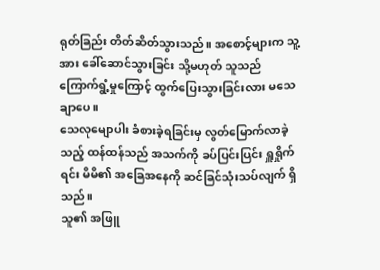ရုတ်ခြည်း တိတ်ဆိတ်သွားသည်။ အစောင့်များက သူ့အား ခေါ်ဆောင်သွားခြင်း သို့မဟုတ် သူသည် ကြောက်ရွံ့မှုကြောင့် ထွက်ပြေးသွားခြင်းလား မသေချာပေ။
သေလုမျောပါး ခံစားခဲ့ရခြင်းမှ လွတ်မြောက်လာခဲ့သည့် ထန်ထန်သည် အသက်ကို ခပ်ပြင်းပြင်း ရှူရှိုက်ရင်း မိမိ၏ အခြေအနေကို ဆင်ခြင်သုံးသပ်လျက် ရှိသည်။
သူ၏ အဖြူ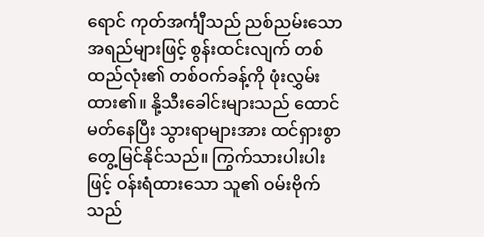ရောင် ကုတ်အင်္ကျီသည် ညစ်ညမ်းသော အရည်များဖြင့် စွန်းထင်းလျက် တစ်ထည်လုံး၏ တစ်ဝက်ခန့်ကို ဖုံးလွှမ်းထား၏။ နို့သီးခေါင်းများသည် ထောင်မတ်နေပြီး သွားရာများအား ထင်ရှားစွာ တွေ့မြင်နိုင်သည်။ ကြွက်သားပါးပါးဖြင့် ဝန်းရံထားသော သူ၏ ဝမ်းဗိုက်သည်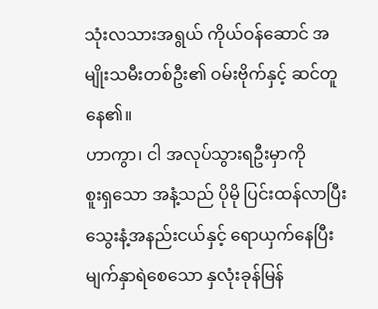သုံးလသားအရွယ် ကိုယ်ဝန်ဆောင် အမျိုးသမီးတစ်ဦး၏ ဝမ်းဗိုက်နှင့် ဆင်တူနေ၏။
ဟာကွာ၊ ငါ အလုပ်သွားရဦးမှာကို
စူးရှသော အနံ့သည် ပိုမို ပြင်းထန်လာပြီး သွေးနံ့အနည်းငယ်နှင့် ရောယှက်နေပြီး မျက်နှာရဲစေသော နှလုံးခုန်မြန်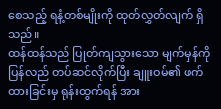စေသည့် ရနံ့တစ်မျိုးကို ထုတ်လွှတ်လျက် ရှိသည်။
ထန်ထန်သည် ပြုတ်ကျသွားသော မျက်မှန်ကို ပြန်လည် တပ်ဆင်လိုက်ပြီး ချူးဝမ်၏ ဖက်ထားခြင်းမှ ရုန်းထွက်ရန် အား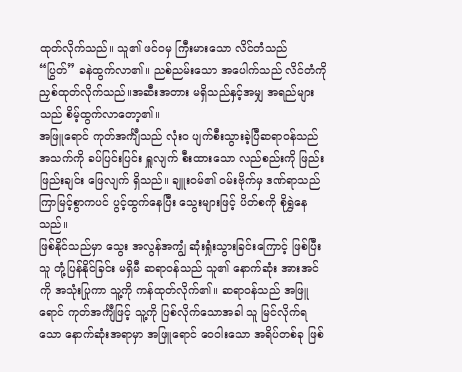ထုတ်လိုက်သည်။ သူ၏ ဖင်ဝမှ ကြီးမားသော လိင်တံသည် “ပြွတ်” ခနဲထွက်လာ၏။ ညစ်ညမ်းသော အပေါက်သည် လိင်တံကို ညှစ်ထုတ်လိုက်သည်။အဆီးအတား မရှိသည်နှင့်အမျှ အရည်များသည် စိမ့်ထွက်လာတော့၏။
အဖြူရောင် ကုတ်အင်္ကျီသည် လုံးဝ ပျက်စီးသွားခဲ့ပြီဆရာဝန်သည် အသက်ကို ခပ်ပြင်းပြင်း ရှူလျက် စီးထားသော လည်စည်းကို ဖြည်းဖြည်းချင်း ဖြေလျက် ရှိသည်။ ချူးဝမ်၏ ဝမ်းဗိုက်မှ ဒဏ်ရာသည် ကြာမြင့်စွာကပင် ပွင့်ထွက်နေပြီး သွေးများဖြင့် ပိတ်စကို စိုရွှဲနေသည်။
ဖြစ်နိုင်သည်မှာ သွေး အလွန်အကျွံ ဆုံးရှုံးသွားခြင်းကြောင့် ဖြစ်ပြီး သူ တုံ့ပြန်နိုင်ခြင်း မရှိမီ ဆရာဝန်သည် သူ၏ နောက်ဆုံး အားအင်ကို အသုံးပြုကာ သူ့ကို ကန်ထုတ်လိုက်၏။ ဆရာဝန်သည် အဖြူရောင် ကုတ်အင်္ကျီဖြင့် သူ့ကို ပြစ်လိုက်သောအခါ သူ မြင်လိုက်ရသော နောက်ဆုံးအရာမှာ အဖြူရောင် ဝေဝါးသော အရိပ်တစ်ခု ဖြစ်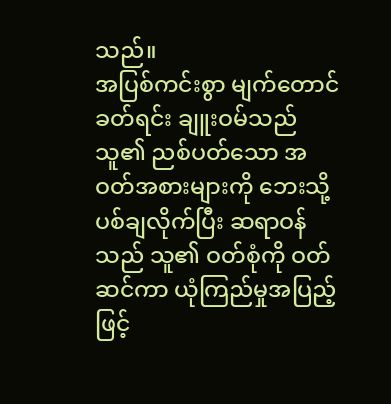သည်။
အပြစ်ကင်းစွာ မျက်တောင်ခတ်ရင်း ချူးဝမ်သည် သူ၏ ညစ်ပတ်သော အဝတ်အစားများကို ဘေးသို့ ပစ်ချလိုက်ပြီး ဆရာဝန်သည် သူ၏ ဝတ်စုံကို ဝတ်ဆင်ကာ ယုံကြည်မှုအပြည့်ဖြင့်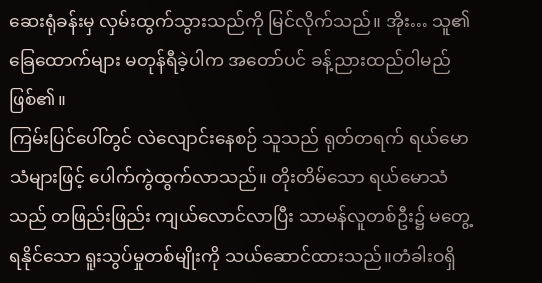ဆေးရုံခန်းမှ လှမ်းထွက်သွားသည်ကို မြင်လိုက်သည်။ အိုး… သူ၏ ခြေထောက်များ မတုန်ရီခဲ့ပါက အတော်ပင် ခန့်ညားထည်ဝါမည် ဖြစ်၏။
ကြမ်းပြင်ပေါ်တွင် လဲလျောင်းနေစဉ် သူသည် ရုတ်တရက် ရယ်မောသံများဖြင့် ပေါက်ကွဲထွက်လာသည်။ တိုးတိမ်သော ရယ်မောသံသည် တဖြည်းဖြည်း ကျယ်လောင်လာပြီး သာမန်လူတစ်ဦး၌ မတွေ့ရနိုင်သော ရူးသွပ်မှုတစ်မျိုးကို သယ်ဆောင်ထားသည်။တံခါးဝရှိ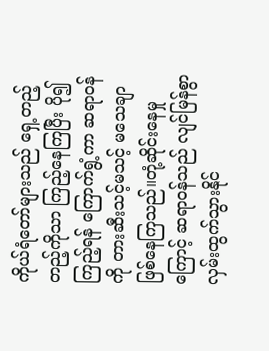ကိုယ်ရံတော်များသည် ရှေ့တည့်တည့်ကိုသာ ကြည့်နေကြပြီး ပို၍ကြည့်ရန် ကြောက်ရွံ့ကာ ဆရာဝန်ကို တားဆီးသင့်မသင့် မသေချာဖြစ်နေကြသည်။တုံ့ဆိုင်းနေမှုကြောင့် ဆရာဝန်သည် လျင်မြန်စွာ လှမ်းထွက်သွားနိုင်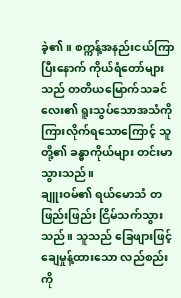ခဲ့၏။ စက္ကန့်အနည်းငယ်ကြာပြီးနောက် ကိုယ်ရံတော်များသည် တတိယမြောက်သခင်လေး၏ ရူးသွပ်သောအသံကို ကြားလိုက်ရသောကြောင့် သူတို့၏ ခန္ဓာကိုယ်များ တင်းမာသွားသည်။
ချူးဝမ်၏ ရယ်မောသံ တဖြည်းဖြည်း ငြိမ်သက်သွားသည်။ သူသည် ခြေဖျားဖြင့် ချေမှုန့်ထားသော လည်စည်းကို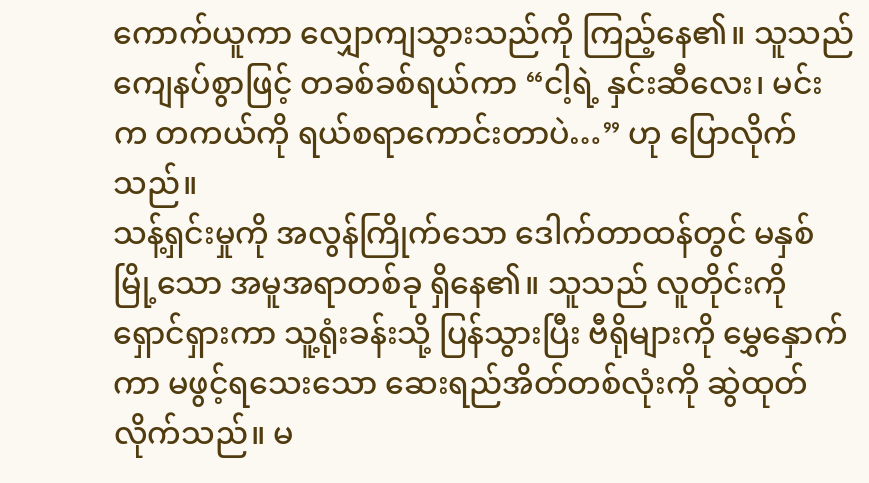ကောက်ယူကာ လျှောကျသွားသည်ကို ကြည့်နေ၏။ သူသည် ကျေနပ်စွာဖြင့် တခစ်ခစ်ရယ်ကာ “ငါ့ရဲ့ နှင်းဆီလေး၊ မင်းက တကယ်ကို ရယ်စရာကောင်းတာပဲ…” ဟု ပြောလိုက်သည်။
သန့်ရှင်းမှုကို အလွန်ကြိုက်သော ဒေါက်တာထန်တွင် မနှစ်မြို့သော အမူအရာတစ်ခု ရှိနေ၏။ သူသည် လူတိုင်းကို ရှောင်ရှားကာ သူ့ရုံးခန်းသို့ ပြန်သွားပြီး ဗီရိုများကို မွှေနှောက်ကာ မဖွင့်ရသေးသော ဆေးရည်အိတ်တစ်လုံးကို ဆွဲထုတ်လိုက်သည်။ မ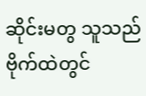ဆိုင်းမတွ သူသည် ဗိုက်ထဲတွင်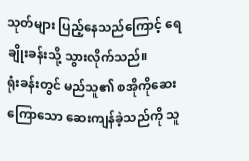သုတ်များ ပြည့်နေသည်ကြောင့် ရေချိုးခန်းသို့ သွားလိုက်သည်။
ရုံးခန်းတွင် မည်သူ၏ စအိုကိုဆေးကြောသော ဆေးကျန်ခဲ့သည်ကို သူ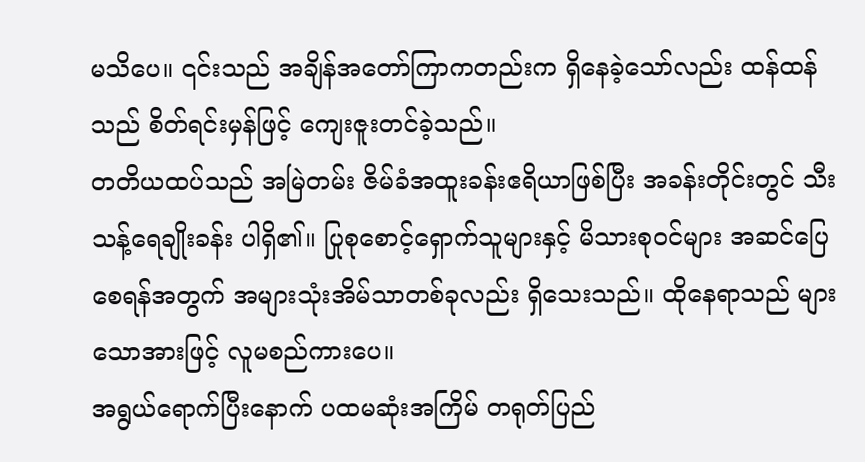မသိပေ။ ၎င်းသည် အချိန်အတော်ကြာကတည်းက ရှိနေခဲ့သော်လည်း ထန်ထန်သည် စိတ်ရင်းမှန်ဖြင့် ကျေးဇူးတင်ခဲ့သည်။
တတိယထပ်သည် အမြဲတမ်း ဇိမ်ခံအထူးခန်းဧရိယာဖြစ်ပြီး အခန်းတိုင်းတွင် သီးသန့်ရေချိုးခန်း ပါရှိ၏။ ပြုစုစောင့်ရှောက်သူများနှင့် မိသားစုဝင်များ အဆင်ပြေစေရန်အတွက် အများသုံးအိမ်သာတစ်ခုလည်း ရှိသေးသည်။ ထိုနေရာသည် များသောအားဖြင့် လူမစည်ကားပေ။
အရွယ်ရောက်ပြီးနောက် ပထမဆုံးအကြိမ် တရုတ်ပြည်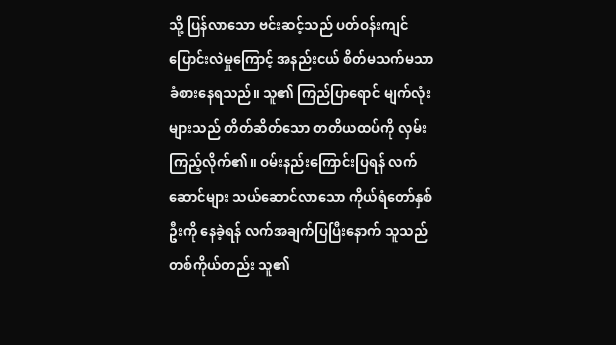သို့ ပြန်လာသော ဗင်းဆင့်သည် ပတ်ဝန်းကျင်ပြောင်းလဲမှုကြောင့် အနည်းငယ် စိတ်မသက်မသာ ခံစားနေရသည်။ သူ၏ ကြည်ပြာရောင် မျက်လုံးများသည် တိတ်ဆိတ်သော တတိယထပ်ကို လှမ်းကြည့်လိုက်၏။ ဝမ်းနည်းကြောင်းပြရန် လက်ဆောင်များ သယ်ဆောင်လာသော ကိုယ်ရံတော်နှစ်ဦးကို နေခဲ့ရန် လက်အချက်ပြပြီးနောက် သူသည် တစ်ကိုယ်တည်း သူ၏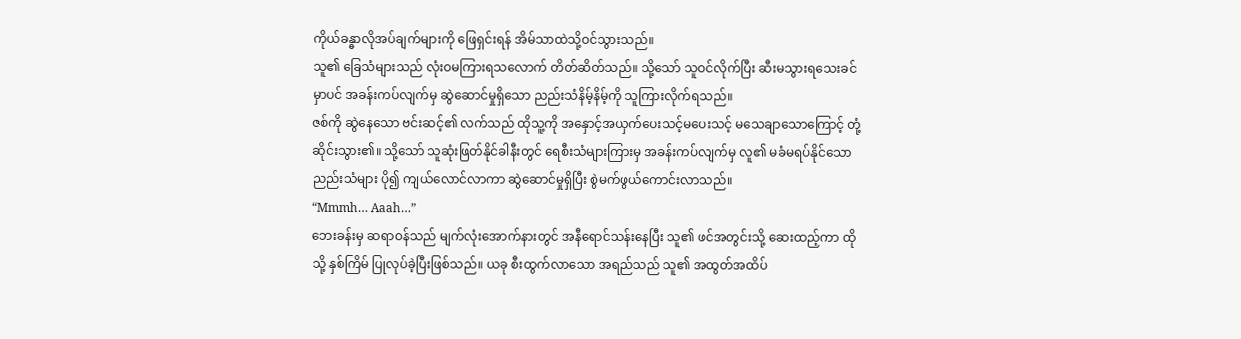ကိုယ်ခန္ဓာလိုအပ်ချက်များကို ဖြေရှင်းရန် အိမ်သာထဲသို့ဝင်သွားသည်။
သူ၏ ခြေသံများသည် လုံးဝမကြားရသလောက် တိတ်ဆိတ်သည်။ သို့သော် သူဝင်လိုက်ပြီး ဆီးမသွားရသေးခင်မှာပင် အခန်းကပ်လျက်မှ ဆွဲဆောင်မှုရှိသော ညည်းသံနိမ့်နိမ့်ကို သူကြားလိုက်ရသည်။
ဇစ်ကို ဆွဲနေသော ဗင်းဆင့်၏ လက်သည် ထိုသူ့ကို အနှောင့်အယှက်ပေးသင့်မပေးသင့် မသေချာသောကြောင့် တုံ့ဆိုင်းသွား၏။ သို့သော် သူဆုံးဖြတ်နိုင်ခါနီးတွင် ရေစီးသံများကြားမှ အခန်းကပ်လျက်မှ လူ၏ မခံမရပ်နိုင်သော ညည်းသံများ ပို၍ ကျယ်လောင်လာကာ ဆွဲဆောင်မှုရှိပြီး စွဲမက်ဖွယ်ကောင်းလာသည်။
“Mmmh… Aaah…”
ဘေးခန်းမှ ဆရာဝန်သည် မျက်လုံးအောက်နားတွင် အနီရောင်သန်းနေပြီး သူ၏ ဖင်အတွင်းသို့ ဆေးထည့်ကာ ထိုသို့ နှစ်ကြိမ် ပြုလုပ်ခဲ့ပြီးဖြစ်သည်။ ယခု စီးထွက်လာသော အရည်သည် သူ၏ အထွတ်အထိပ်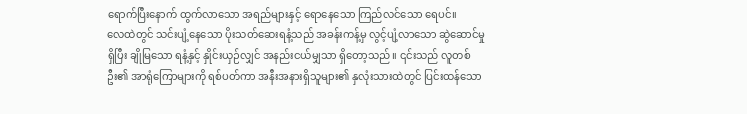ရောက်ပြီးနောက် ထွက်လာသော အရည်များနှင့် ရောနေသော ကြည်လင်သော ရေပင်။
လေထဲတွင် သင်းပျံ့နေသော ပိုးသတ်ဆေးရနံ့သည် အခန်းကန့်မှ လွင့်ပျံ့လာသော ဆွဲဆောင်မှုရှိပြီး ချိုမြသော ရနံ့နှင့် နှိုင်းယှဉ်လျှင် အနည်းငယ်မျှသာ ရှိတော့သည်။ ၎င်းသည် လူတစ်ဦး၏ အာရုံကြောများကို ရစ်ပတ်ကာ အနီးအနားရှိသူများ၏ နှလုံးသားထဲတွင် ပြင်းထန်သော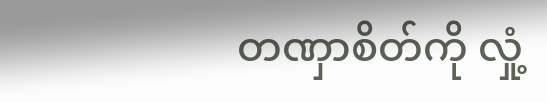တဏှာစိတ်ကို လှုံ့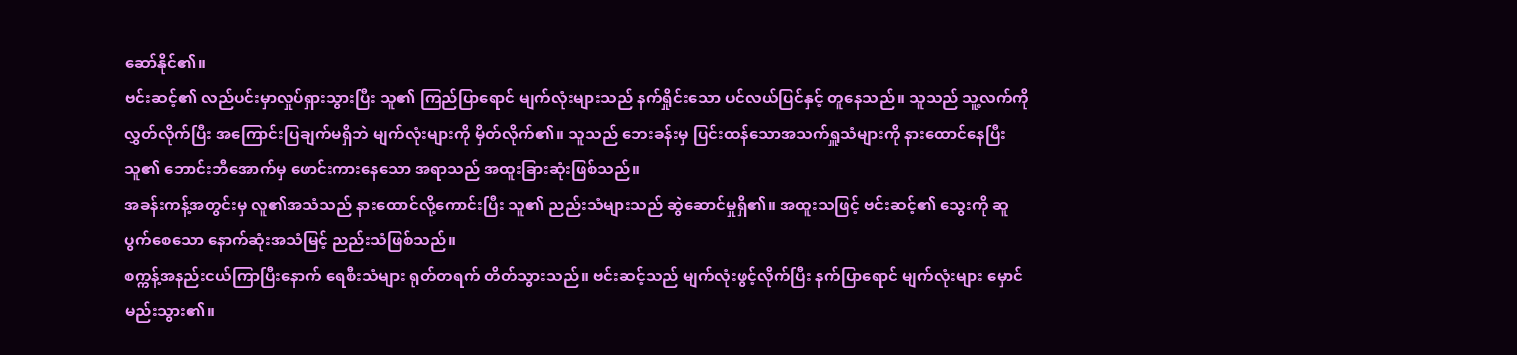ဆော်နိုင်၏။
ဗင်းဆင့်၏ လည်ပင်းမှာလှုပ်ရှားသွားပြီး သူ၏ ကြည်ပြာရောင် မျက်လုံးများသည် နက်ရှိုင်းသော ပင်လယ်ပြင်နှင့် တူနေသည်။ သူသည် သူ့လက်ကို လွှတ်လိုက်ပြီး အကြောင်းပြချက်မရှိဘဲ မျက်လုံးများကို မှိတ်လိုက်၏။ သူသည် ဘေးခန်းမှ ပြင်းထန်သောအသက်ရှူသံများကို နားထောင်နေပြီး သူ၏ ဘောင်းဘီအောက်မှ ဖောင်းကားနေသော အရာသည် အထူးခြားဆုံးဖြစ်သည်။
အခန်းကန့်အတွင်းမှ လူ၏အသံသည် နားထောင်လို့ကောင်းပြီး သူ၏ ညည်းသံများသည် ဆွဲဆောင်မှုရှိ၏။ အထူးသဖြင့် ဗင်းဆင့်၏ သွေးကို ဆူပွက်စေသော နောက်ဆုံးအသံမြင့် ညည်းသံဖြစ်သည်။
စက္ကန့်အနည်းငယ်ကြာပြီးနောက် ရေစီးသံများ ရုတ်တရက် တိတ်သွားသည်။ ဗင်းဆင့်သည် မျက်လုံးဖွင့်လိုက်ပြီး နက်ပြာရောင် မျက်လုံးများ မှောင်မည်းသွား၏။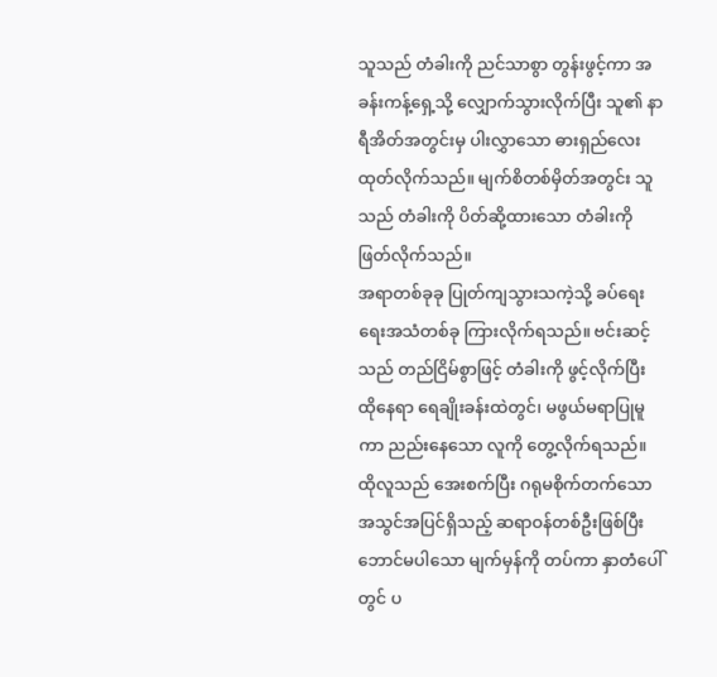သူသည် တံခါးကို ညင်သာစွာ တွန်းဖွင့်ကာ အခန်းကန့်ရှေ့သို့ လျှောက်သွားလိုက်ပြီး သူ၏ နာရီအိတ်အတွင်းမှ ပါးလွှာသော ဓားရှည်လေး ထုတ်လိုက်သည်။ မျက်စိတစ်မှိတ်အတွင်း သူသည် တံခါးကို ပိတ်ဆို့ထားသော တံခါးကို ဖြတ်လိုက်သည်။
အရာတစ်ခုခု ပြုတ်ကျသွားသကဲ့သို့ ခပ်ရေးရေးအသံတစ်ခု ကြားလိုက်ရသည်။ ဗင်းဆင့်သည် တည်ငြိမ်စွာဖြင့် တံခါးကို ဖွင့်လိုက်ပြီး ထိုနေရာ ရေချိုးခန်းထဲတွင်၊ မဖွယ်မရာပြုမူကာ ညည်းနေသော လူကို တွေ့လိုက်ရသည်။
ထိုလူသည် အေးစက်ပြီး ဂရုမစိုက်တက်သော အသွင်အပြင်ရှိသည့် ဆရာဝန်တစ်ဦးဖြစ်ပြီး ဘောင်မပါသော မျက်မှန်ကို တပ်ကာ နှာတံပေါ်တွင် ပ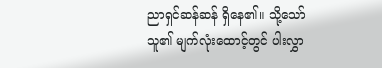ညာရှင်ဆန်ဆန် ရှိနေ၏။ သို့သော် သူ၏ မျက်လုံးထောင့်တွင် ပါးလွှာ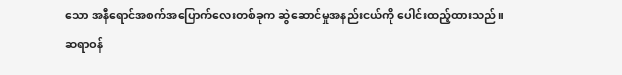သော အနီရောင်အစက်အပြောက်လေးတစ်ခုက ဆွဲဆောင်မှုအနည်းငယ်ကို ပေါင်းထည့်ထားသည်။
ဆရာဝန်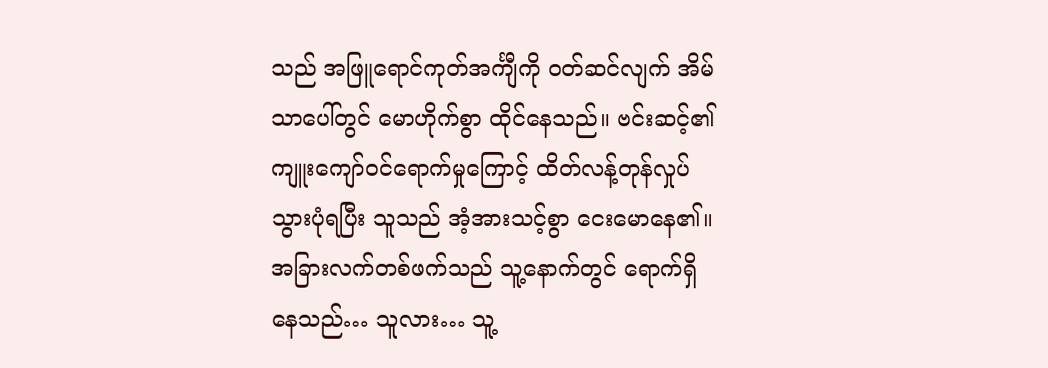သည် အဖြူရောင်ကုတ်အင်္ကျီကို ဝတ်ဆင်လျက် အိမ်သာပေါ်တွင် မောဟိုက်စွာ ထိုင်နေသည်။ ဗင်းဆင့်၏ ကျူးကျော်ဝင်ရောက်မှုကြောင့် ထိတ်လန့်တုန်လှုပ်သွားပုံရပြီး သူသည် အံ့အားသင့်စွာ ငေးမောနေ၏။ အခြားလက်တစ်ဖက်သည် သူ့နောက်တွင် ရောက်ရှိနေသည်… သူလား… သူ့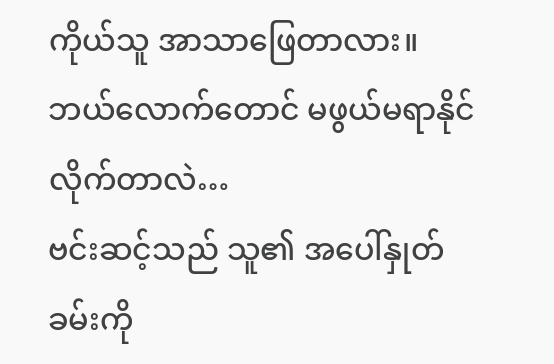ကိုယ်သူ အာသာဖြေတာလား။
ဘယ်လောက်တောင် မဖွယ်မရာနိုင်လိုက်တာလဲ…
ဗင်းဆင့်သည် သူ၏ အပေါ်နှုတ်ခမ်းကို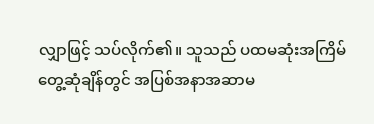လျှာဖြင့် သပ်လိုက်၏။ သူသည် ပထမဆုံးအကြိမ် တွေ့ဆုံချိန်တွင် အပြစ်အနာအဆာမ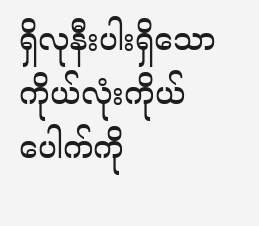ရှိလုနီးပါးရှိသော ကိုယ်လုံးကိုယ်ပေါက်ကို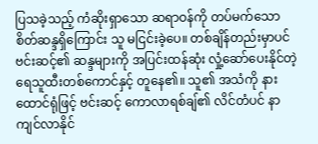ပြသခဲ့သည့် ကံဆိုးရှာသော ဆရာဝန်ကို တပ်မက်သော စိတ်ဆန္ဒရှိကြောင်း သူ မငြင်းခဲ့ပေ။ တစ်ချိန်တည်းမှာပင် ဗင်းဆင့်၏ ဆန္ဒများကို အပြင်းထန်ဆုံး လှုံ့ဆော်ပေးနိုင်တဲ့ ရေသူထီးတစ်ကောင်နှင့် တူနေ၏။ သူ၏ အသံကို နားထောင်ရုံဖြင့် ဗင်းဆင့် ကောလာရစ်ချ်၏ လိင်တံပင် နာကျင်လာနိုင်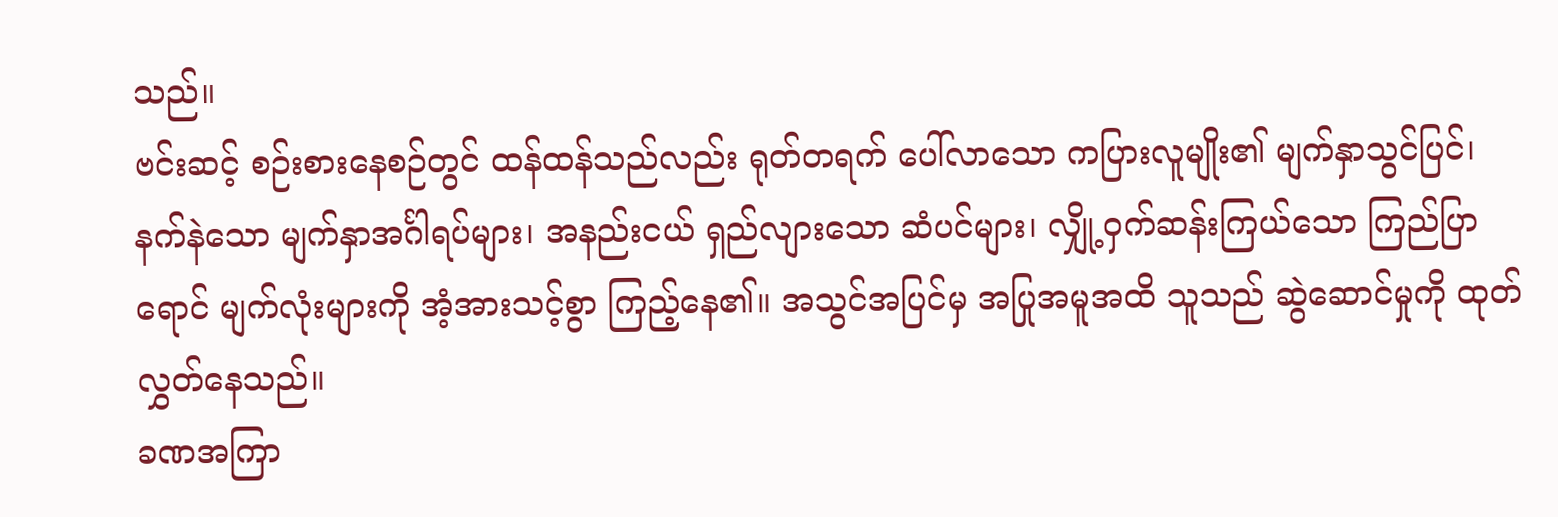သည်။
ဗင်းဆင့် စဉ်းစားနေစဉ်တွင် ထန်ထန်သည်လည်း ရုတ်တရက် ပေါ်လာသော ကပြားလူမျိုး၏ မျက်နှာသွင်ပြင်၊ နက်နဲသော မျက်နှာအင်္ဂါရပ်များ၊ အနည်းငယ် ရှည်လျားသော ဆံပင်များ၊ လျှို့ဝှက်ဆန်းကြယ်သော ကြည်ပြာရောင် မျက်လုံးများကို အံ့အားသင့်စွာ ကြည့်နေ၏။ အသွင်အပြင်မှ အပြုအမူအထိ သူသည် ဆွဲဆောင်မှုကို ထုတ်လွှတ်နေသည်။
ခဏအကြာ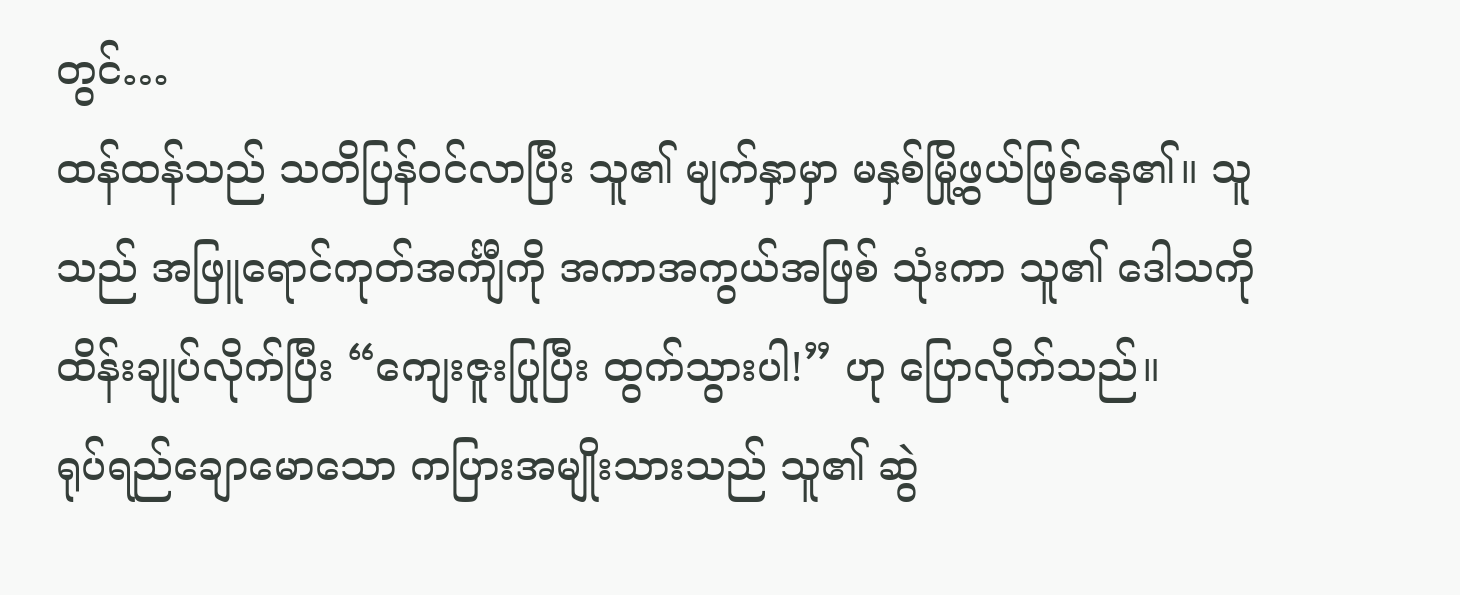တွင်…
ထန်ထန်သည် သတိပြန်ဝင်လာပြီး သူ၏ မျက်နှာမှာ မနှစ်မြို့ဖွယ်ဖြစ်နေ၏။ သူသည် အဖြူရောင်ကုတ်အင်္ကျီကို အကာအကွယ်အဖြစ် သုံးကာ သူ၏ ဒေါသကို ထိန်းချုပ်လိုက်ပြီး “ကျေးဇူးပြုပြီး ထွက်သွားပါ!” ဟု ပြောလိုက်သည်။
ရုပ်ရည်ချောမောသော ကပြားအမျိုးသားသည် သူ၏ ဆွဲ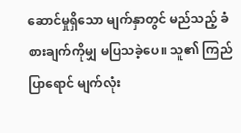ဆောင်မှုရှိသော မျက်နှာတွင် မည်သည့် ခံစားချက်ကိုမျှ မပြသခဲ့ပေ။ သူ၏ ကြည်ပြာရောင် မျက်လုံး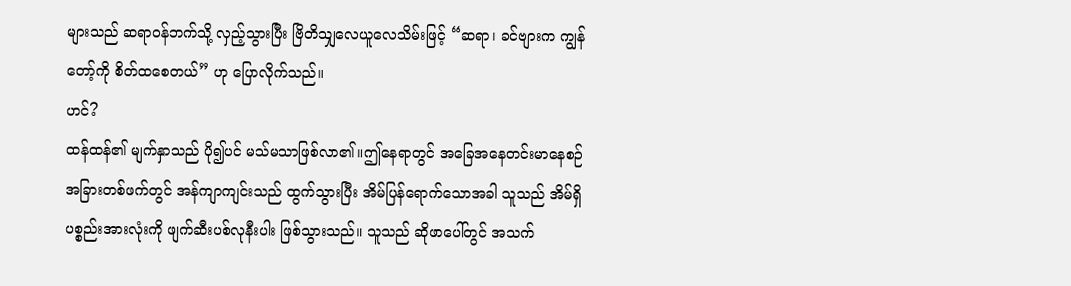များသည် ဆရာဝန်ဘက်သို့ လှည့်သွားပြီး ဗြိတိသျှလေယူလေသိမ်းဖြင့် “ဆရာ၊ ခင်ဗျားက ကျွန်တော့်ကို စိတ်ထစေတယ်” ဟု ပြောလိုက်သည်။
ဟင်?
ထန်ထန်၏ မျက်နှာသည် ပို၍ပင် မသ်မသာဖြစ်လာ၏။ဤနေရာတွင် အခြေအနေတင်းမာနေစဉ် အခြားတစ်ဖက်တွင် အန်ကျာကျင်းသည် ထွက်သွားပြီး အိမ်ပြန်ရောက်သောအခါ သူသည် အိမ်ရှိပစ္စည်းအားလုံးကို ဖျက်ဆီးပစ်လုနီးပါး ဖြစ်သွားသည်။ သူသည် ဆိုဖာပေါ်တွင် အသက်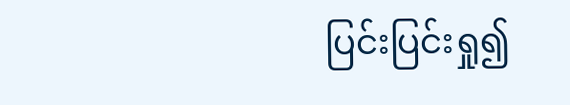ပြင်းပြင်းရှု၍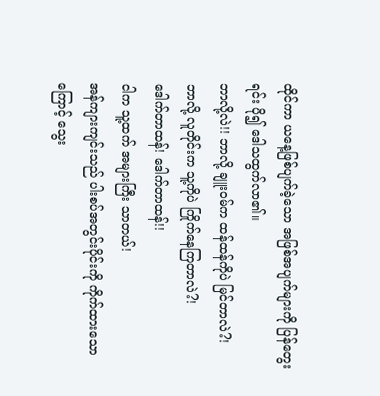ထိုင်ကာ ယနေ့ဖြစ်ပျက်ခဲ့သော အဖြစ်အပျက်များကို ပြန်တွေးရင်း ပို၍ ဒေါသထွက်လာ၏။
ဘာလို့လဲ!! ဘာလို့ ချူးဝမ်က ထန်ထန်ကိုပဲ မြင်တာလဲ?!
ဘာလို့ လူတိုင်းက သူ့ကိုပဲ ကြိုက်နေကြတာလဲ?!
ဒေါက်တာထန်! ဒေါက်တာထန်!!
ငါက သူ့ထက် အများကြီး သာတယ်!
အန်ကျားကျင်းသည် ပါးစပ်အတွင်းပိုင်းကို ကိုက်ထားသောကြောင့် သွေး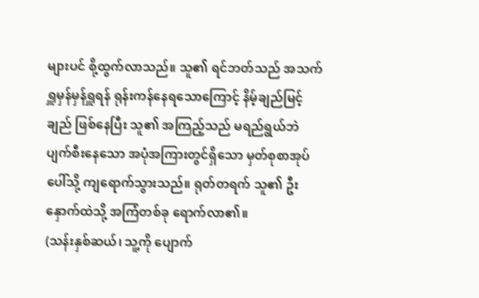များပင် စို့ထွက်လာသည်။ သူ၏ ရင်ဘတ်သည် အသက်ရှူမှန်မှန်ရှူရန် ရုန်းကန်နေရသောကြောင့် နိမ့်ချည်မြင့်ချည် ဖြစ်နေပြီး သူ၏ အကြည့်သည် မရည်ရွယ်ဘဲ ပျက်စီးနေသော အပုံအကြားတွင်ရှိသော မှတ်စုစာအုပ်ပေါ်သို့ ကျရောက်သွားသည်။ ရုတ်တရက် သူ၏ ဦးနှောက်ထဲသို့ အကြံတစ်ခု ရောက်လာ၏။
(သန်းနှစ်ဆယ်၊ သူ့ကို ပျောက်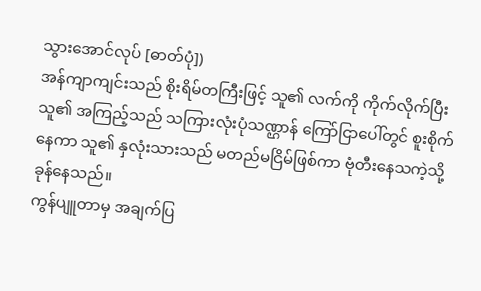သွားအောင်လုပ် [ဓာတ်ပုံ])
အန်ကျာကျင်းသည် စိုးရိမ်တကြီးဖြင့် သူ၏ လက်ကို ကိုက်လိုက်ပြီး သူ၏ အကြည့်သည် သကြားလုံးပုံသဏ္ဌာန် ကြော်ငြာပေါ်တွင် စူးစိုက်နေကာ သူ၏ နှလုံးသားသည် မတည်မငြိမ်ဖြစ်ကာ ဗုံတီးနေသကဲ့သို့ ခုန်နေသည်။
ကွန်ပျူတာမှ အချက်ပြ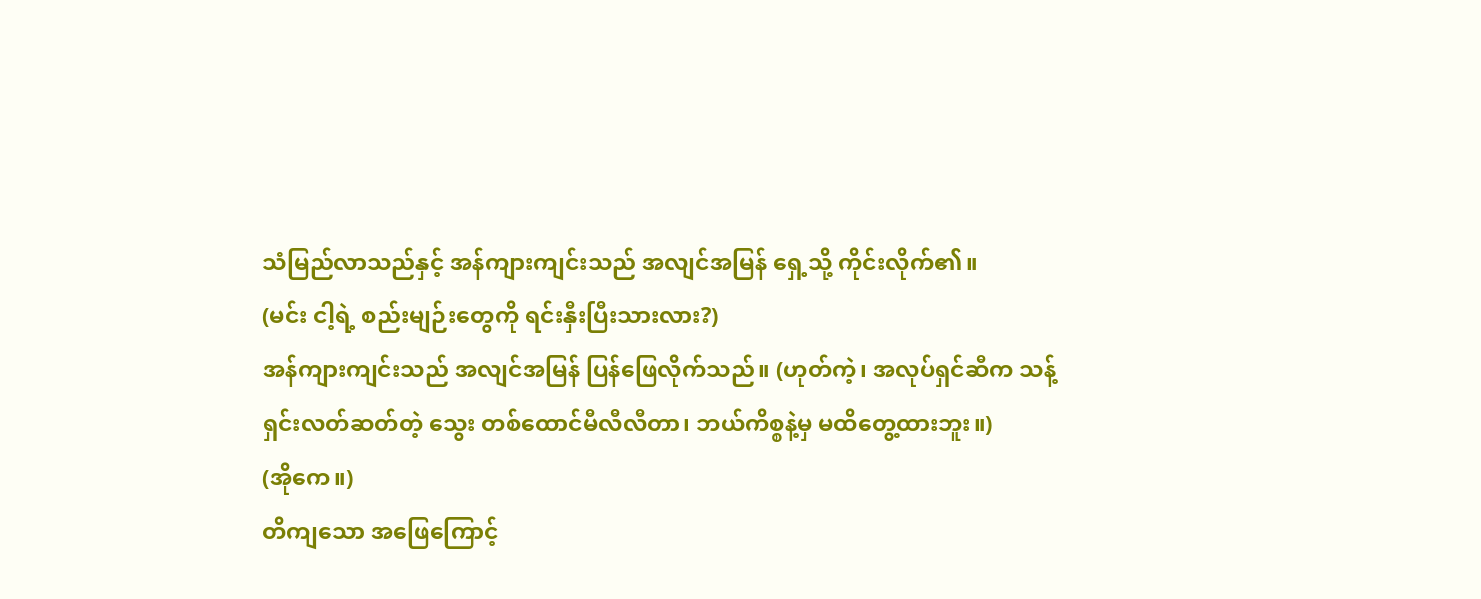သံမြည်လာသည်နှင့် အန်ကျားကျင်းသည် အလျင်အမြန် ရှေ့သို့ ကိုင်းလိုက်၏။
(မင်း ငါ့ရဲ့ စည်းမျဉ်းတွေကို ရင်းနှီးပြီးသားလား?)
အန်ကျားကျင်းသည် အလျင်အမြန် ပြန်ဖြေလိုက်သည်။ (ဟုတ်ကဲ့၊ အလုပ်ရှင်ဆီက သန့်ရှင်းလတ်ဆတ်တဲ့ သွေး တစ်ထောင်မီလီလီတာ၊ ဘယ်ကိစ္စနဲ့မှ မထိတွေ့ထားဘူး။)
(အိုကေ။)
တိကျသော အဖြေကြောင့်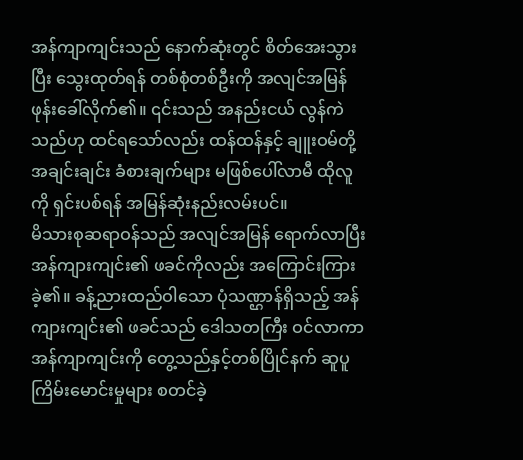အန်ကျာကျင်းသည် နောက်ဆုံးတွင် စိတ်အေးသွားပြီး သွေးထုတ်ရန် တစ်စုံတစ်ဦးကို အလျင်အမြန် ဖုန်းခေါ်လိုက်၏။ ၎င်းသည် အနည်းငယ် လွန်ကဲသည်ဟု ထင်ရသော်လည်း ထန်ထန်နှင့် ချူးဝမ်တို့ အချင်းချင်း ခံစားချက်များ မဖြစ်ပေါ်လာမီ ထိုလူကို ရှင်းပစ်ရန် အမြန်ဆုံးနည်းလမ်းပင်။
မိသားစုဆရာဝန်သည် အလျင်အမြန် ရောက်လာပြီး အန်ကျားကျင်း၏ ဖခင်ကိုလည်း အကြောင်းကြားခဲ့၏။ ခန့်ညားထည်ဝါသော ပုံသဏ္ဌာန်ရှိသည့် အန်ကျားကျင်း၏ ဖခင်သည် ဒေါသတကြီး ဝင်လာကာ အန်ကျာကျင်းကို တွေ့သည်နှင့်တစ်ပြိုင်နက် ဆူပူကြိမ်းမောင်းမှုများ စတင်ခဲ့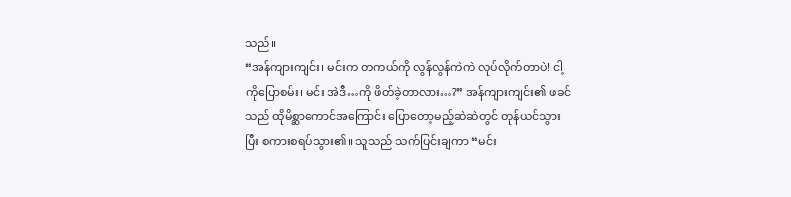သည်။
“အန်ကျားကျင်း၊ မင်းက တကယ်ကို လွန်လွန်ကဲကဲ လုပ်လိုက်တာပဲ! ငါ့ကိုပြောစမ်း၊ မင်း အဲဒီ…ကို ဖိတ်ခဲ့တာလား…?” အန်ကျားကျင်း၏ ဖခင်သည် ထိုမိစ္ဆာကောင်အကြောင်း ပြောတော့မည့်ဆဲဆဲတွင် တုန်ယင်သွားပြီး စကားစရပ်သွား၏။ သူသည် သက်ပြင်းချကာ “မင်း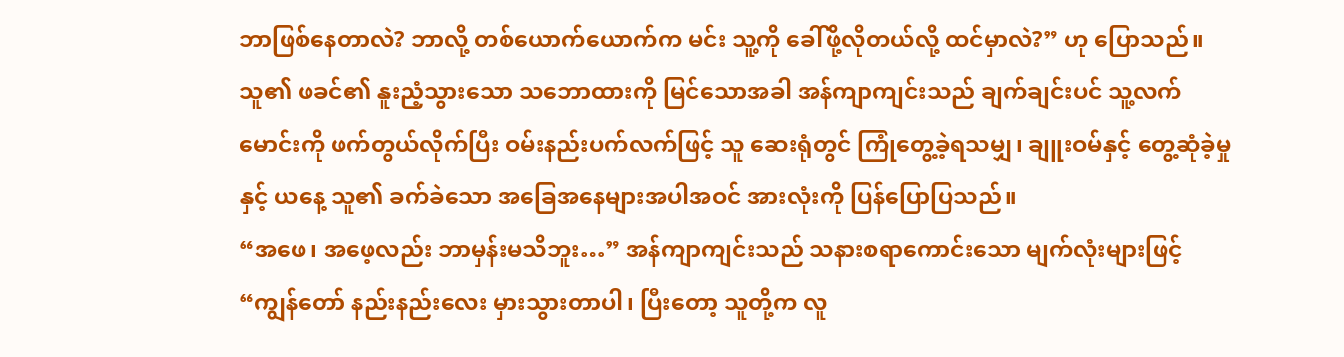ဘာဖြစ်နေတာလဲ? ဘာလို့ တစ်ယောက်ယောက်က မင်း သူ့ကို ခေါ်ဖို့လိုတယ်လို့ ထင်မှာလဲ?” ဟု ပြောသည်။
သူ၏ ဖခင်၏ နူးညံ့သွားသော သဘောထားကို မြင်သောအခါ အန်ကျာကျင်းသည် ချက်ချင်းပင် သူ့လက်မောင်းကို ဖက်တွယ်လိုက်ပြီး ဝမ်းနည်းပက်လက်ဖြင့် သူ ဆေးရုံတွင် ကြုံတွေ့ခဲ့ရသမျှ၊ ချူးဝမ်နှင့် တွေ့ဆုံခဲ့မှုနှင့် ယနေ့ သူ၏ ခက်ခဲသော အခြေအနေများအပါအဝင် အားလုံးကို ပြန်ပြောပြသည်။
“အဖေ၊ အဖေ့လည်း ဘာမှန်းမသိဘူး…” အန်ကျာကျင်းသည် သနားစရာကောင်းသော မျက်လုံးများဖြင့် “ကျွန်တော် နည်းနည်းလေး မှားသွားတာပါ၊ ပြီးတော့ သူတို့က လူ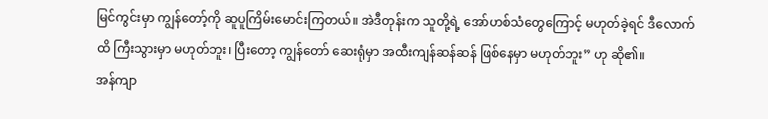မြင်ကွင်းမှာ ကျွန်တော့်ကို ဆူပူကြိမ်းမောင်းကြတယ်။ အဲဒီတုန်းက သူတို့ရဲ့ အော်ဟစ်သံတွေကြောင့် မဟုတ်ခဲ့ရင် ဒီလောက်ထိ ကြီးသွားမှာ မဟုတ်ဘူး၊ ပြီးတော့ ကျွန်တော် ဆေးရုံမှာ အထီးကျန်ဆန်ဆန် ဖြစ်နေမှာ မဟုတ်ဘူး” ဟု ဆို၏။
အန်ကျာ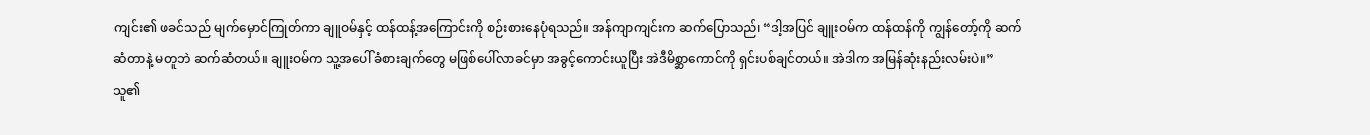ကျင်း၏ ဖခင်သည် မျက်မှောင်ကြုတ်ကာ ချူဝမ်နှင့် ထန်ထန့်အကြောင်းကို စဉ်းစားနေပုံရသည်။ အန်ကျာကျင်းက ဆက်ပြောသည်၊ “ဒါ့အပြင် ချူးဝမ်က ထန်ထန်ကို ကျွန်တော့်ကို ဆက်ဆံတာနဲ့ မတူဘဲ ဆက်ဆံတယ်။ ချူးဝမ်က သူ့အပေါ် ခံစားချက်တွေ မဖြစ်ပေါ်လာခင်မှာ အခွင့်ကောင်းယူပြီး အဲဒီမိစ္ဆာကောင်ကို ရှင်းပစ်ချင်တယ်။ အဲဒါက အမြန်ဆုံးနည်းလမ်းပဲ။”
သူ၏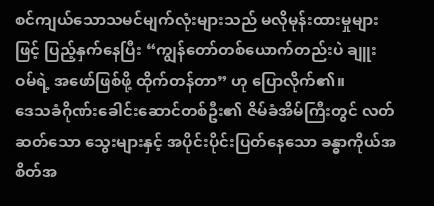စင်ကျယ်သောသမင်မျက်လုံးများသည် မလိုမုန်းထားမှုများဖြင့် ပြည့်နှက်နေပြီး “ကျွန်တော်တစ်ယောက်တည်းပဲ ချူးဝမ်ရဲ့ အဖော်ဖြစ်ဖို့ ထိုက်တန်တာ” ဟု ပြောလိုက်၏။
ဒေသခံဂိုဏ်းခေါင်းဆောင်တစ်ဦး၏ ဇိမ်ခံအိမ်ကြီးတွင် လတ်ဆတ်သော သွေးများနှင့် အပိုင်းပိုင်းပြတ်နေသော ခန္ဓာကိုယ်အစိတ်အ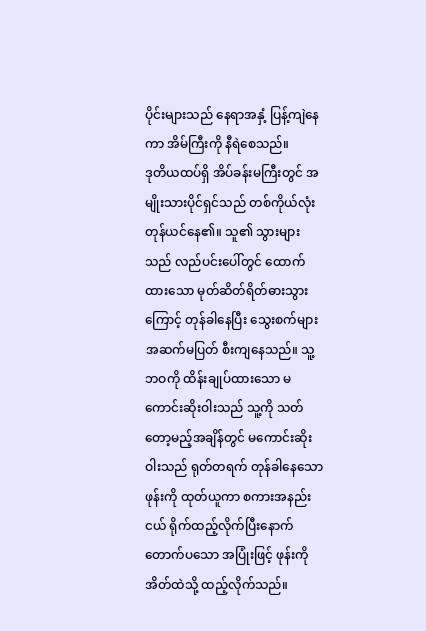ပိုင်းများသည် နေရာအနှံ့ ပြန့်ကျဲနေကာ အိမ်ကြီးကို နီရဲစေသည်။
ဒုတိယထပ်ရှိ အိပ်ခန်းမကြီးတွင် အမျိုးသားပိုင်ရှင်သည် တစ်ကိုယ်လုံး တုန်ယင်နေ၏။ သူ၏ သွားများသည် လည်ပင်းပေါ်တွင် ထောက်ထားသော မုတ်ဆိတ်ရိတ်ဓားသွားကြောင့် တုန်ခါနေပြီး သွေးစက်များ အဆက်မပြတ် စီးကျနေသည်။ သူ့ဘဝကို ထိန်းချုပ်ထားသော မကောင်းဆိုးဝါးသည် သူ့ကို သတ်တော့မည့်အချိန်တွင် မကောင်းဆိုးဝါးသည် ရုတ်တရက် တုန်ခါနေသော ဖုန်းကို ထုတ်ယူကာ စကားအနည်းငယ် ရိုက်ထည့်လိုက်ပြီးနောက် တောက်ပသော အပြုံးဖြင့် ဖုန်းကို အိတ်ထဲသို့ ထည့်လိုက်သည်။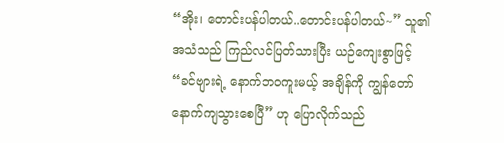“အိုး၊ တောင်းပန်ပါတယ်..တောင်းပန်ပါတယ်~” သူ၏ အသံသည် ကြည်လင်ပြတ်သားပြီး ယဉ်ကျေးစွာဖြင့် “ခင်ဗျားရဲ့ နောက်ဘဝကူးမယ့် အချိန်ကို ကျွန်တော် နောက်ကျသွားစေပြီ” ဟု ပြောလိုက်သည်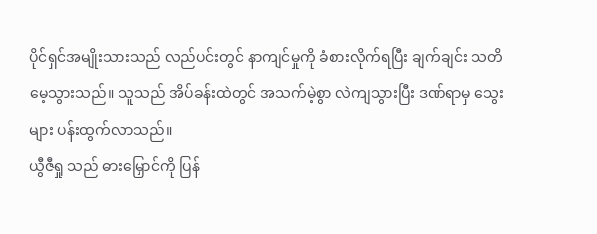ပိုင်ရှင်အမျိုးသားသည် လည်ပင်းတွင် နာကျင်မှုကို ခံစားလိုက်ရပြီး ချက်ချင်း သတိမေ့သွားသည်။ သူသည် အိပ်ခန်းထဲတွင် အသက်မဲ့စွာ လဲကျသွားပြီး ဒဏ်ရာမှ သွေးများ ပန်းထွက်လာသည်။
ယွီဇီရှု သည် ဓားမြှောင်ကို ပြန်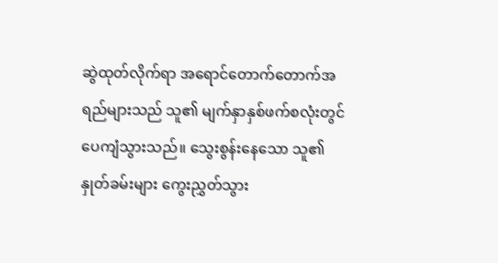ဆွဲထုတ်လိုက်ရာ အရောင်တောက်တောက်အရည်များသည် သူ၏ မျက်နှာနှစ်ဖက်စလုံးတွင် ပေကျံသွားသည်။ သွေးစွန်းနေသော သူ၏ နှုတ်ခမ်းများ ကွေးညွှတ်သွား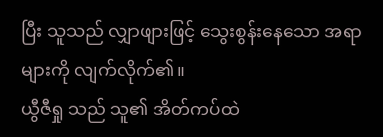ပြီး သူသည် လျှာဖျားဖြင့် သွေးစွန်းနေသော အရာများကို လျက်လိုက်၏။
ယွီဇီရှု သည် သူ၏ အိတ်ကပ်ထဲ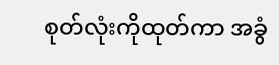စုတ်လုံးကိုထုတ်ကာ အခွံ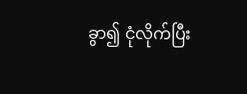ခွာ၍ ငုံလိုက်ပြီး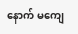နောက် မကျေ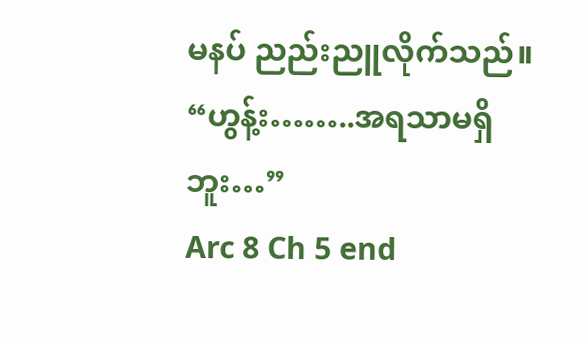မနပ် ညည်းညူလိုက်သည်။ “ဟွန့်း……..အရသာမရှိဘူး…”
Arc 8 Ch 5 end